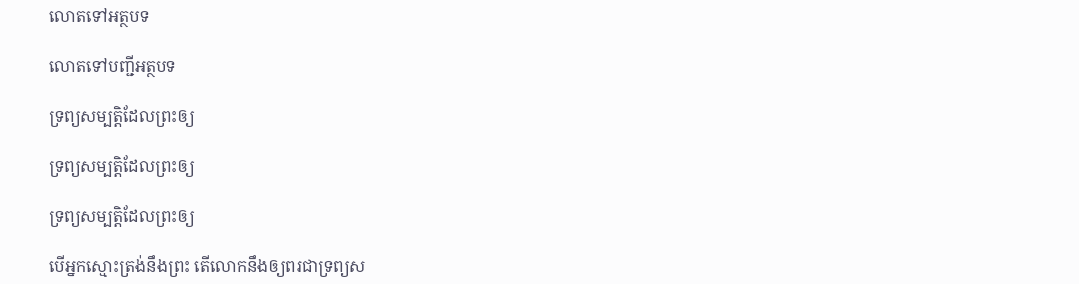លោតទៅអត្ថបទ

លោតទៅបញ្ជីអត្ថបទ

ទ្រព្យសម្បត្ដិដែលព្រះឲ្យ

ទ្រព្យសម្បត្ដិដែលព្រះឲ្យ

ទ្រព្យសម្បត្ដិដែលព្រះឲ្យ

បើអ្នកស្មោះត្រង់នឹងព្រះ តើលោកនឹងឲ្យពរជាទ្រព្យស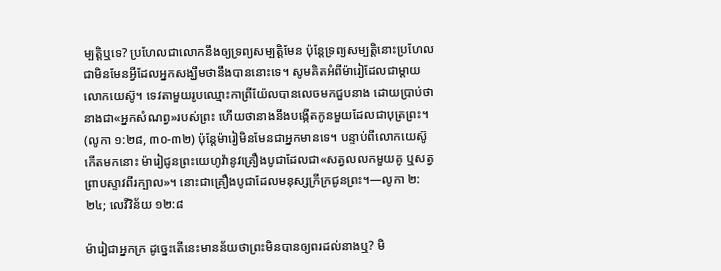ម្បត្ដិឬទេ? ប្រហែលជាលោកនឹងឲ្យទ្រព្យសម្បត្ដិមែន ប៉ុន្តែទ្រព្យសម្បត្ដិនោះប្រហែលជាមិនមែនអ្វីដែលអ្នកសង្ឃឹមថានឹងបាននោះទេ។ សូមគិតអំពីម៉ារៀដែលជាម្ដាយលោកយេស៊ូ។ ទេវតាមួយរូបឈ្មោះកាព្រីយ៉ែលបានលេចមកជួបនាង ដោយប្រាប់ថានាងជា«អ្នកសំណព្វ»របស់ព្រះ ហើយថានាងនឹងបង្កើតកូនមួយដែលជាបុត្រព្រះ។ (លូកា ១:២៨, ៣០-៣២) ប៉ុន្តែម៉ារៀមិនមែនជាអ្នកមានទេ។ បន្ទាប់ពីលោកយេស៊ូកើតមកនោះ ម៉ារៀជូនព្រះយេហូវ៉ានូវគ្រឿងបូជាដែលជា«សត្វលលកមួយគូ ឬសត្វព្រាបស្ទាវពីរក្បាល»។ នោះជាគ្រឿងបូជាដែលមនុស្សក្រីក្រជូនព្រះ។—លូកា ២:២៤; លេវីវិន័យ ១២:៨

ម៉ារៀជាអ្នកក្រ ដូច្នេះតើនេះមានន័យថាព្រះមិនបានឲ្យពរដល់នាងឬ? មិ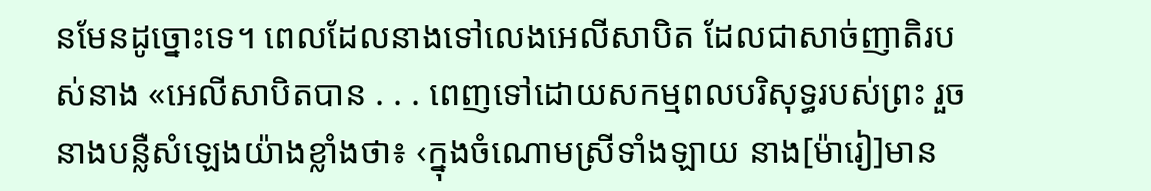នមែនដូច្នោះទេ។ ពេលដែលនាងទៅលេងអេលីសាបិត ដែលជាសាច់ញាតិរបស់នាង «អេលីសាបិតបាន . . . ពេញទៅដោយសកម្មពលបរិសុទ្ធរបស់ព្រះ រួចនាងបន្លឺសំឡេងយ៉ាងខ្លាំងថា៖ ‹ក្នុងចំណោមស្រីទាំងឡាយ នាង[ម៉ារៀ]មាន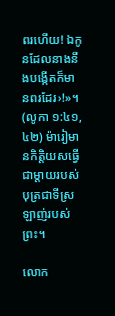ពរហើយ! ឯកូនដែលនាងនឹងបង្កើតក៏មានពរដែរ›!»។ (លូកា ១:៤១, ៤២) ម៉ារៀមានកិត្ដិយសធ្វើជាម្ដាយរបស់បុត្រជាទីស្រឡាញ់របស់ព្រះ។

លោក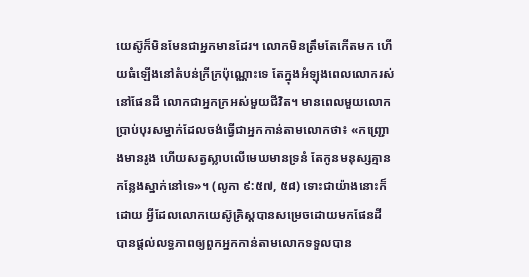យេស៊ូក៏មិនមែនជាអ្នកមានដែរ។ លោកមិនត្រឹមតែកើតមក ហើយធំឡើងនៅតំបន់ក្រីក្រប៉ុណ្ណោះទេ តែក្នុងអំឡុងពេលលោករស់នៅផែនដី លោកជាអ្នកក្រអស់មួយជីវិត។ មានពេលមួយលោកប្រាប់បុរសម្នាក់ដែលចង់ធ្វើជាអ្នកកាន់តាមលោកថា៖ «កញ្ជ្រោងមានរូង ហើយសត្វស្លាបលើមេឃមានទ្រនំ តែកូនមនុស្សគ្មានកន្លែងស្នាក់នៅទេ»។ (លូកា ៩:៥៧, ៥៨) ទោះជាយ៉ាងនោះក៏ដោយ អ្វីដែលលោកយេស៊ូគ្រិស្តបានសម្រេចដោយមកផែនដី បានផ្ដល់លទ្ធភាពឲ្យពួកអ្នកកាន់តាមលោកទទួលបាន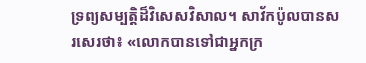ទ្រព្យសម្បត្ដិដ៏វិសេសវិសាល។ សាវ័កប៉ូលបានសរសេរថា៖ «លោកបានទៅជាអ្នកក្រ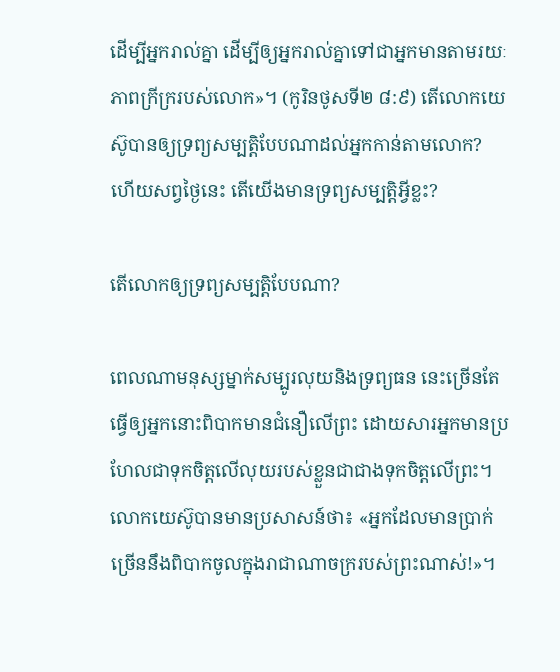ដើម្បីអ្នករាល់គ្នា ដើម្បីឲ្យអ្នករាល់គ្នាទៅជាអ្នកមានតាមរយៈភាពក្រីក្ររបស់លោក»។ (កូរិនថូសទី២ ៨:៩) តើលោកយេស៊ូបានឲ្យទ្រព្យសម្បត្ដិបែបណាដល់អ្នកកាន់តាមលោក? ហើយសព្វថ្ងៃនេះ តើយើងមានទ្រព្យសម្បត្ដិអ្វីខ្លះ?

តើលោកឲ្យទ្រព្យសម្បត្ដិបែបណា?

ពេលណាមនុស្សម្នាក់សម្បូរលុយនិងទ្រព្យធន នេះច្រើនតែធ្វើឲ្យអ្នកនោះពិបាកមានជំនឿលើព្រះ ដោយសារអ្នកមានប្រហែលជាទុកចិត្តលើលុយរបស់ខ្លួនជាជាងទុកចិត្តលើព្រះ។ លោកយេស៊ូបានមានប្រសាសន៍ថា៖ «អ្នកដែលមានប្រាក់ច្រើននឹងពិបាកចូលក្នុងរាជាណាចក្ររបស់ព្រះណាស់!»។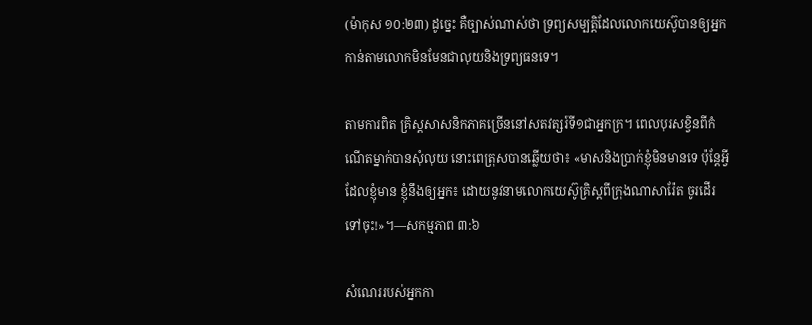(ម៉ាកុស ១០:២៣) ដូច្នេះ គឺច្បាស់ណាស់ថា ទ្រព្យសម្បត្ដិដែលលោកយេស៊ូបានឲ្យអ្នកកាន់តាមលោកមិនមែនជាលុយនិងទ្រព្យធនទេ។

តាមការពិត គ្រិស្តសាសនិកភាគច្រើននៅសតវត្សរ៍ទី១ជាអ្នកក្រ។ ពេលបុរសខ្វិនពីកំណើតម្នាក់បានសុំលុយ នោះពេត្រុសបានឆ្លើយថា៖ «មាសនិងប្រាក់ខ្ញុំមិនមានទេ ប៉ុន្តែអ្វីដែលខ្ញុំមាន ខ្ញុំនឹងឲ្យអ្នក៖ ដោយនូវនាមលោកយេស៊ូគ្រិស្តពីក្រុងណាសារ៉ែត ចូរដើរទៅចុះ!»។—សកម្មភាព ៣:៦

សំណេររបស់អ្នកកា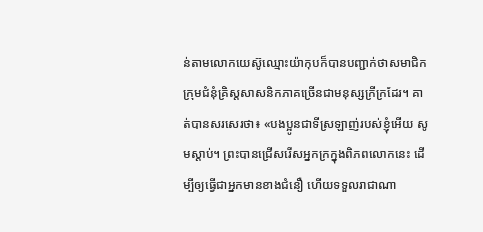ន់តាមលោកយេស៊ូឈ្មោះយ៉ាកុបក៏បានបញ្ជាក់ថាសមាជិកក្រុមជំនុំគ្រិស្តសាសនិកភាគច្រើនជាមនុស្សក្រីក្រដែរ។ គាត់បានសរសេរថា៖ «បងប្អូនជាទីស្រឡាញ់របស់ខ្ញុំអើយ សូមស្ដាប់។ ព្រះបានជ្រើសរើសអ្នកក្រក្នុងពិភពលោកនេះ ដើម្បីឲ្យធ្វើជាអ្នកមានខាងជំនឿ ហើយទទួលរាជាណា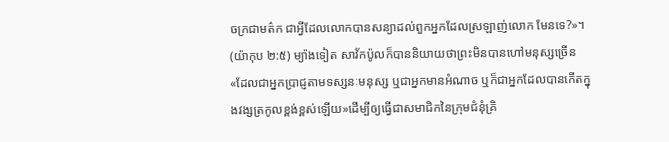ចក្រជាមត៌ក ជាអ្វីដែលលោកបានសន្យាដល់ពួកអ្នកដែលស្រឡាញ់លោក មែនទេ?»។ (យ៉ាកុប ២:៥) ម្យ៉ាងទៀត សាវ័កប៉ូលក៏បាននិយាយថាព្រះមិនបានហៅមនុស្សច្រើន«ដែលជាអ្នកប្រាជ្ញតាមទស្សនៈមនុស្ស ឬជាអ្នកមានអំណាច ឬក៏ជាអ្នកដែលបានកើតក្នុងវង្សត្រកូលខ្ពង់ខ្ពស់ឡើយ»ដើម្បីឲ្យធ្វើជាសមាជិកនៃក្រុមជំនុំគ្រិ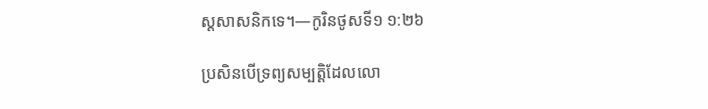ស្តសាសនិកទេ។—កូរិនថូសទី១ ១:២៦

ប្រសិនបើទ្រព្យសម្បត្ដិដែលលោ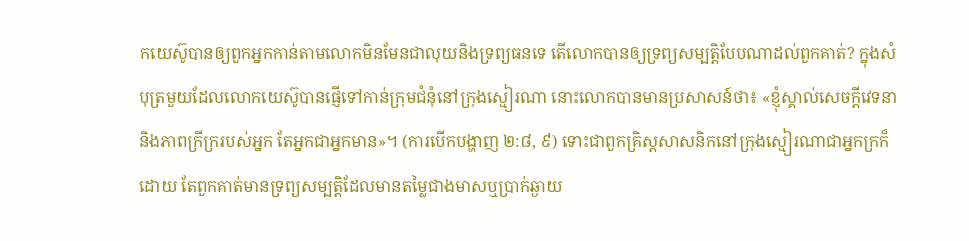កយេស៊ូបានឲ្យពួកអ្នកកាន់តាមលោកមិនមែនជាលុយនិងទ្រព្យធនទេ តើលោកបានឲ្យទ្រព្យសម្បត្ដិបែបណាដល់ពួកគាត់? ក្នុងសំបុត្រមួយដែលលោកយេស៊ូបានផ្ញើទៅកាន់ក្រុមជំនុំនៅក្រុងស្មៀរណា នោះលោកបានមានប្រសាសន៍ថា៖ «ខ្ញុំស្គាល់សេចក្ដីវេទនានិងភាពក្រីក្ររបស់អ្នក តែអ្នកជាអ្នកមាន»។ (ការបើកបង្ហាញ ២:៨, ៩) ទោះជាពួកគ្រិស្តសាសនិកនៅក្រុងស្មៀរណាជាអ្នកក្រក៏ដោយ តែពួកគាត់មានទ្រព្យសម្បត្ដិដែលមានតម្លៃជាងមាសឬប្រាក់ឆ្ងាយ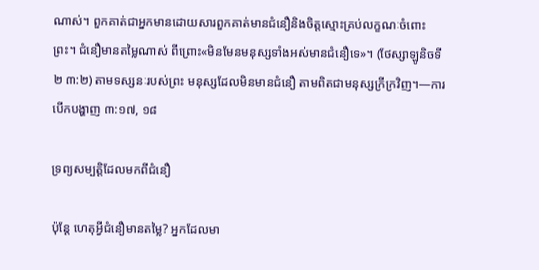ណាស់។ ពួកគាត់ជាអ្នកមានដោយសារពួកគាត់មានជំនឿនិងចិត្តស្មោះគ្រប់លក្ខណៈចំពោះព្រះ។ ជំនឿមានតម្លៃណាស់ ពីព្រោះ«មិនមែនមនុស្សទាំងអស់មានជំនឿទេ»។ (ថែស្សាឡូនិចទី២ ៣:២) តាមទស្សនៈរបស់ព្រះ មនុស្សដែលមិនមានជំនឿ តាមពិតជាមនុស្សក្រីក្រវិញ។—ការបើកបង្ហាញ ៣:១៧, ១៨

ទ្រព្យសម្បត្ដិដែលមកពីជំនឿ

ប៉ុន្តែ ហេតុអ្វីជំនឿមានតម្លៃ? អ្នកដែលមា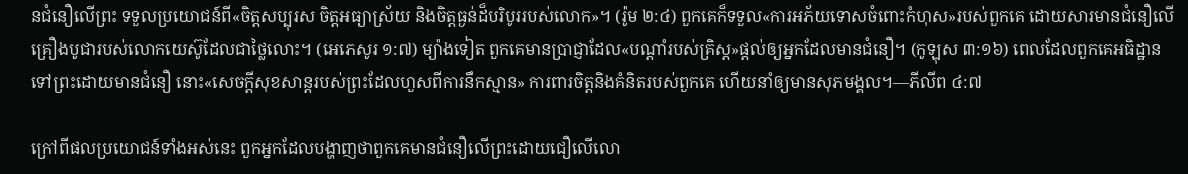នជំនឿលើព្រះ ទទួលប្រយោជន៍ពី«ចិត្តសប្បុរស ចិត្តអធ្យាស្រ័យ និងចិត្តធ្ងន់ដ៏បរិបូររបស់លោក»។ (រ៉ូម ២:៤) ពួកគេក៏ទទួល«ការអភ័យទោសចំពោះកំហុស»របស់ពួកគេ ដោយសារមានជំនឿលើគ្រឿងបូជារបស់លោកយេស៊ូដែលជាថ្លៃលោះ។ (អេភេសូរ ១:៧) ម្យ៉ាងទៀត ពួកគេមានប្រាជ្ញាដែល«បណ្ដាំរបស់គ្រិស្ត»ផ្ដល់ឲ្យអ្នកដែលមានជំនឿ។ (កូឡុស ៣:១៦) ពេលដែលពួកគេអធិដ្ឋានទៅព្រះដោយមានជំនឿ នោះ«សេចក្ដីសុខសាន្តរបស់ព្រះដែលហួសពីការនឹកស្មាន» ការពារចិត្តនិងគំនិតរបស់ពួកគេ ហើយនាំឲ្យមានសុភមង្គល។—ភីលីព ៤:៧

ក្រៅពីផលប្រយោជន៍ទាំងអស់នេះ ពួកអ្នកដែលបង្ហាញថាពួកគេមានជំនឿលើព្រះដោយជឿលើលោ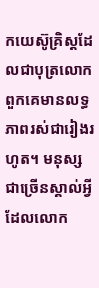កយេស៊ូគ្រិស្តដែលជាបុត្រលោក ពួកគេមានលទ្ធភាពរស់ជារៀងរហូត។ មនុស្សជាច្រើនស្គាល់អ្វីដែលលោក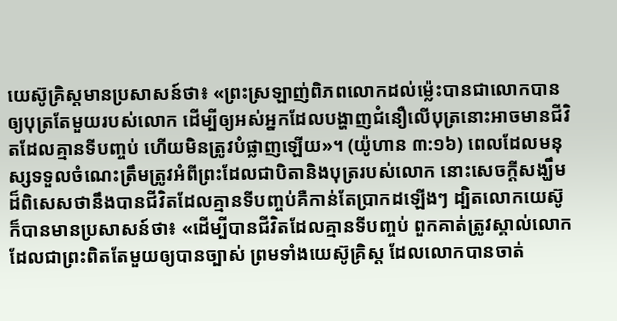យេស៊ូគ្រិស្តមានប្រសាសន៍ថា៖ «ព្រះស្រឡាញ់ពិភពលោកដល់ម្ល៉េះបានជាលោកបានឲ្យបុត្រតែមួយរបស់លោក ដើម្បីឲ្យអស់អ្នកដែលបង្ហាញជំនឿលើបុត្រនោះអាចមានជីវិតដែលគ្មានទីបញ្ចប់ ហើយមិនត្រូវបំផ្លាញឡើយ»។ (យ៉ូហាន ៣:១៦) ពេលដែលមនុស្សទទួលចំណេះត្រឹមត្រូវអំពីព្រះដែលជាបិតានិងបុត្ររបស់លោក នោះសេចក្ដីសង្ឃឹមដ៏ពិសេសថានឹងបានជីវិតដែលគ្មានទីបញ្ចប់គឺកាន់តែប្រាកដឡើងៗ ដ្បិតលោកយេស៊ូក៏បានមានប្រសាសន៍ថា៖ «ដើម្បីបានជីវិតដែលគ្មានទីបញ្ចប់ ពួកគាត់ត្រូវស្គាល់លោកដែលជាព្រះពិតតែមួយឲ្យបានច្បាស់ ព្រមទាំងយេស៊ូគ្រិស្ត ដែលលោកបានចាត់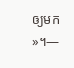ឲ្យមក»។—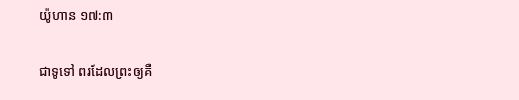យ៉ូហាន ១៧:៣

ជាទូទៅ ពរដែលព្រះឲ្យគឺ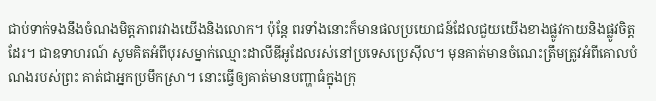ជាប់ទាក់ទងនឹងចំណងមិត្តភាពរវាងយើងនិងលោក។ ប៉ុន្តែ ពរទាំងនោះក៏មានផលប្រយោជន៍ដែលជួយយើងខាងផ្លូវកាយនិងផ្លូវចិត្តដែរ។ ជាឧទាហរណ៍ សូមគិតអំពីបុរសម្នាក់ឈ្មោះដាលីឌីអូដែលរស់នៅប្រទេសប្រេស៊ីល។ មុនគាត់មានចំណេះត្រឹមត្រូវអំពីគោលបំណងរបស់ព្រះ គាត់ជាអ្នកប្រមឹកស្រា។ នោះធ្វើឲ្យគាត់មានបញ្ហាធំក្នុងក្រុ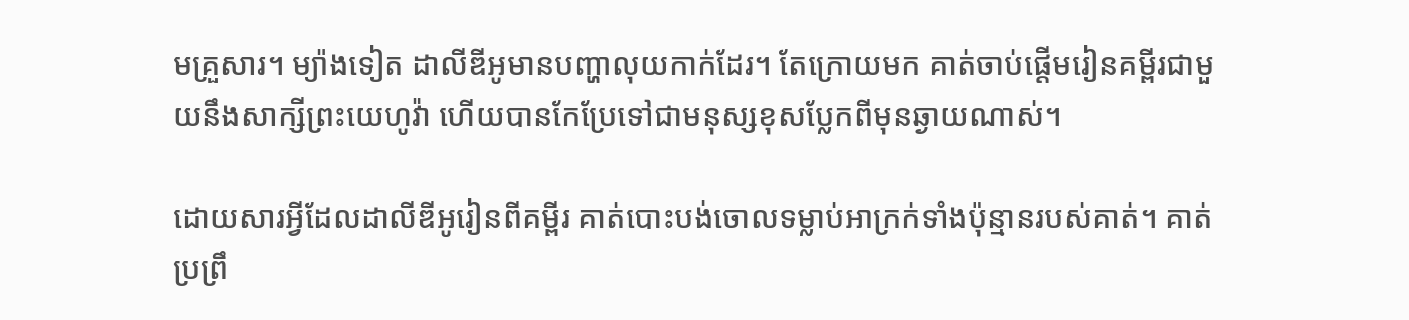មគ្រួសារ។ ម្យ៉ាងទៀត ដាលីឌីអូមានបញ្ហាលុយកាក់ដែរ។ តែក្រោយមក គាត់ចាប់ផ្ដើមរៀនគម្ពីរជាមួយនឹងសាក្សីព្រះយេហូវ៉ា ហើយបានកែប្រែទៅជាមនុស្សខុសប្លែកពីមុនឆ្ងាយណាស់។

ដោយសារអ្វីដែលដាលីឌីអូរៀនពីគម្ពីរ គាត់បោះបង់ចោលទម្លាប់អាក្រក់ទាំងប៉ុន្មានរបស់គាត់។ គាត់ប្រព្រឹ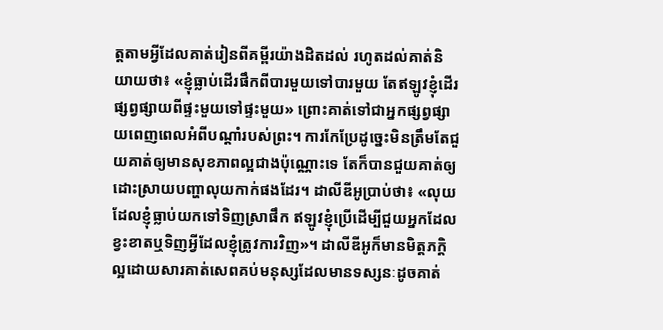ត្តតាមអ្វីដែលគាត់រៀនពីគម្ពីរយ៉ាងដិតដល់ រហូតដល់គាត់និយាយថា៖ «ខ្ញុំធ្លាប់ដើរផឹកពីបារមួយទៅបារមួយ តែឥឡូវខ្ញុំដើរផ្សព្វផ្សាយពីផ្ទះមួយទៅផ្ទះមួយ» ព្រោះគាត់ទៅជាអ្នកផ្សព្វផ្សាយពេញពេលអំពីបណ្ដាំរបស់ព្រះ។ ការកែប្រែដូច្នេះមិនត្រឹមតែជួយគាត់ឲ្យមានសុខភាពល្អជាងប៉ុណ្ណោះទេ តែក៏បានជួយគាត់ឲ្យដោះស្រាយបញ្ហាលុយកាក់ផងដែរ។ ដាលីឌីអូប្រាប់ថា៖ «លុយដែលខ្ញុំធ្លាប់យកទៅទិញស្រាផឹក ឥឡូវខ្ញុំប្រើដើម្បីជួយអ្នកដែលខ្វះខាតឬទិញអ្វីដែលខ្ញុំត្រូវការវិញ»។ ដាលីឌីអូក៏មានមិត្តភក្ដិល្អដោយសារគាត់សេពគប់មនុស្សដែលមានទស្សនៈដូចគាត់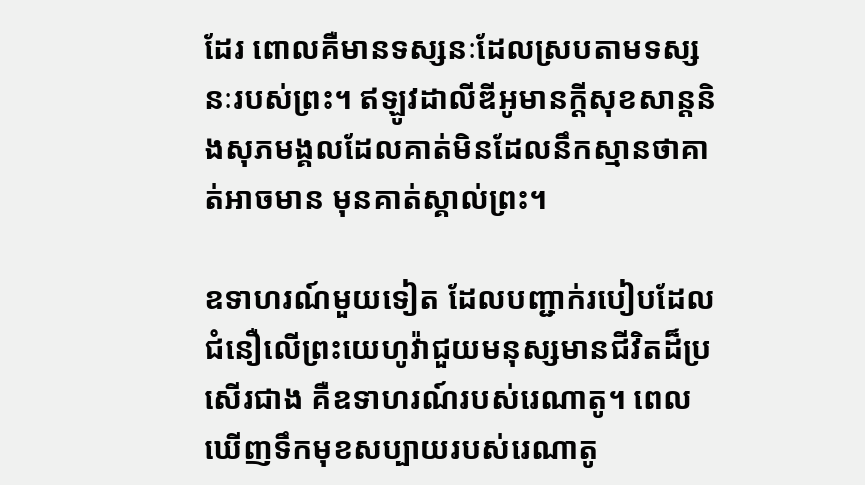ដែរ ពោលគឺមានទស្សនៈដែលស្របតាមទស្សនៈរបស់ព្រះ។ ឥឡូវដាលីឌីអូមានក្ដីសុខសាន្តនិងសុភមង្គលដែលគាត់មិនដែលនឹកស្មានថាគាត់អាចមាន មុនគាត់ស្គាល់ព្រះ។

ឧទាហរណ៍មួយទៀត ដែលបញ្ជាក់របៀបដែលជំនឿលើព្រះយេហូវ៉ាជួយមនុស្សមានជីវិតដ៏ប្រសើរជាង គឺឧទាហរណ៍របស់រេណាតូ។ ពេលឃើញទឹកមុខសប្បាយរបស់រេណាតូ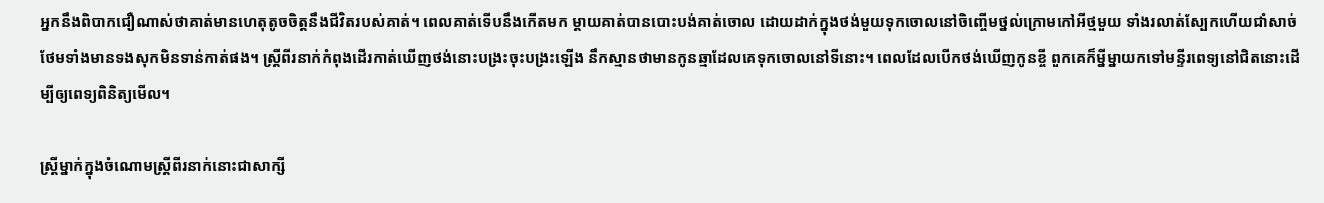អ្នកនឹងពិបាកជឿណាស់ថាគាត់មានហេតុតូចចិត្តនឹងជីវិតរបស់គាត់។ ពេលគាត់ទើបនឹងកើតមក ម្ដាយគាត់បានបោះបង់គាត់ចោល ដោយដាក់ក្នុងថង់មួយទុកចោលនៅចិញ្ចើមថ្នល់ក្រោមកៅអីថ្មមួយ ទាំងរលាត់ស្បែកហើយជាំសាច់ ថែមទាំងមានទងសុកមិនទាន់កាត់ផង។ ស្ត្រីពីរនាក់កំពុងដើរកាត់ឃើញថង់នោះបង្រះចុះបង្រះឡើង នឹកស្មានថាមានកូនឆ្មាដែលគេទុកចោលនៅទីនោះ។ ពេលដែលបើកថង់ឃើញកូនខ្ចី ពួកគេក៏ម្នីម្នាយកទៅមន្ទីរពេទ្យនៅជិតនោះដើម្បីឲ្យពេទ្យពិនិត្យមើល។

ស្ត្រីម្នាក់ក្នុងចំណោមស្ត្រីពីរនាក់នោះជាសាក្សី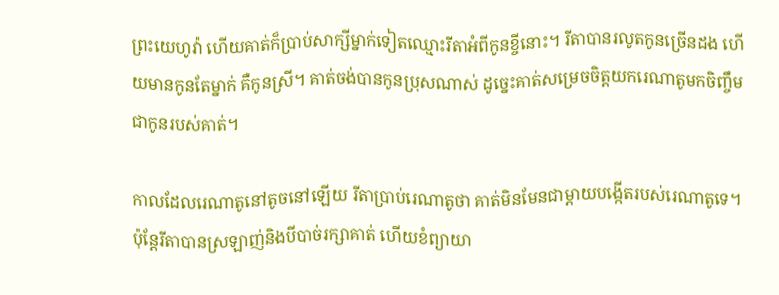ព្រះយេហូវ៉ា ហើយគាត់ក៏ប្រាប់សាក្សីម្នាក់ទៀតឈ្មោះរីតាអំពីកូនខ្ចីនោះ។ រីតាបានរលូតកូនច្រើនដង ហើយមានកូនតែម្នាក់ គឺកូនស្រី។ គាត់ចង់បានកូនប្រុសណាស់ ដូច្នេះគាត់សម្រេចចិត្តយករេណាតូមកចិញ្ចឹមជាកូនរបស់គាត់។

កាលដែលរេណាតូនៅតូចនៅឡើយ រីតាប្រាប់រេណាតូថា គាត់មិនមែនជាម្ដាយបង្កើតរបស់រេណាតូទេ។ ប៉ុន្តែរីតាបានស្រឡាញ់និងបីបាច់រក្សាគាត់ ហើយខំព្យាយា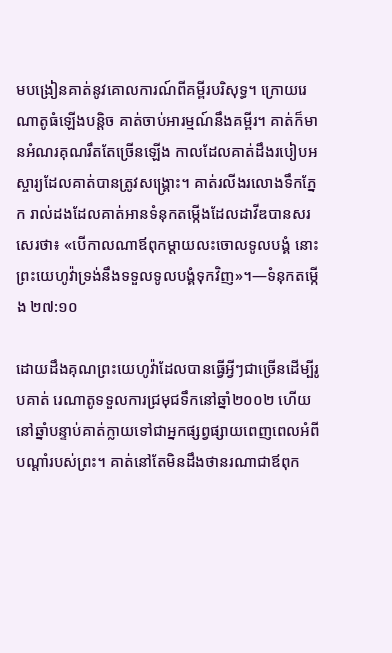មបង្រៀនគាត់នូវគោលការណ៍ពីគម្ពីរបរិសុទ្ធ។ ក្រោយរេណាតូធំឡើងបន្ដិច គាត់ចាប់អារម្មណ៍នឹងគម្ពីរ។ គាត់ក៏មានអំណរគុណរឹតតែច្រើនឡើង កាលដែលគាត់ដឹងរបៀបអស្ចារ្យដែលគាត់បានត្រូវសង្គ្រោះ។ គាត់រលីងរលោងទឹកភ្នែក រាល់ដងដែលគាត់អានទំនុកតម្កើងដែលដាវីឌបានសរសេរថា៖ «បើកាលណាឪពុកម្ដាយលះចោលទូលបង្គំ នោះព្រះយេហូវ៉ាទ្រង់នឹងទទួលទូលបង្គំទុកវិញ»។—ទំនុកតម្កើង ២៧:១០

ដោយដឹងគុណព្រះយេហូវ៉ាដែលបានធ្វើអ្វីៗជាច្រើនដើម្បីរូបគាត់ រេណាតូទទួលការជ្រមុជទឹកនៅឆ្នាំ២០០២ ហើយនៅឆ្នាំបន្ទាប់គាត់ក្លាយទៅជាអ្នកផ្សព្វផ្សាយពេញពេលអំពីបណ្ដាំរបស់ព្រះ។ គាត់នៅតែមិនដឹងថានរណាជាឪពុក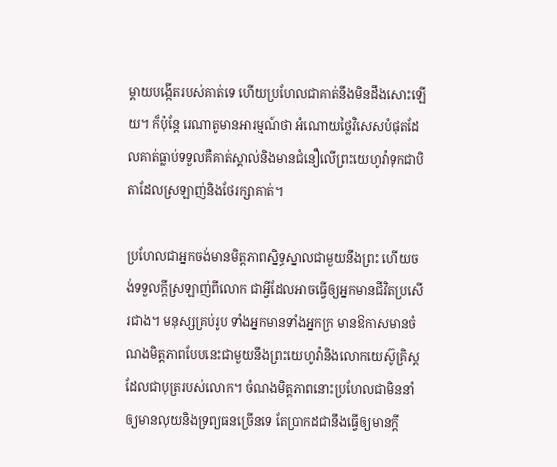ម្ដាយបង្កើតរបស់គាត់ទេ ហើយប្រហែលជាគាត់នឹងមិនដឹងសោះឡើយ។ ក៏ប៉ុន្តែ រេណាតូមានអារម្មណ៍ថា អំណោយថ្លៃវិសេសបំផុតដែលគាត់ធ្លាប់ទទួលគឺគាត់ស្គាល់និងមានជំនឿលើព្រះយេហូវ៉ាទុកជាបិតាដែលស្រឡាញ់និងថែរក្សាគាត់។

ប្រហែលជាអ្នកចង់មានមិត្តភាពស្និទ្ធស្នាលជាមួយនឹងព្រះ ហើយចង់ទទួលក្ដីស្រឡាញ់ពីលោក ជាអ្វីដែលអាចធ្វើឲ្យអ្នកមានជីវិតប្រសើរជាង។ មនុស្សគ្រប់រូប ទាំងអ្នកមានទាំងអ្នកក្រ មានឱកាសមានចំណងមិត្តភាពបែបនេះជាមួយនឹងព្រះយេហូវ៉ានិងលោកយេស៊ូគ្រិស្តដែលជាបុត្ររបស់លោក។ ចំណងមិត្តភាពនោះប្រហែលជាមិននាំឲ្យមានលុយនិងទ្រព្យធនច្រើនទេ តែប្រាកដជានឹងធ្វើឲ្យមានក្ដី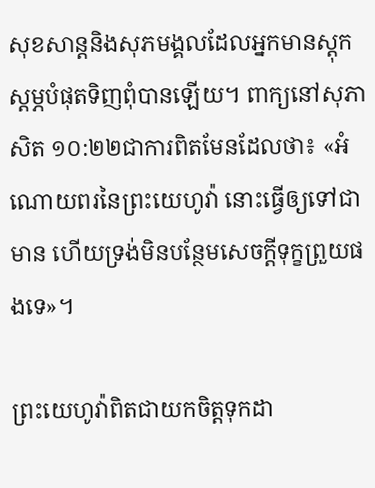សុខសាន្តនិងសុភមង្គលដែលអ្នកមានស្តុកស្តម្ភបំផុតទិញពុំបានឡើយ។ ពាក្យនៅសុភាសិត ១០:២២ជាការពិតមែនដែលថា៖ «អំណោយពរនៃព្រះយេហូវ៉ា នោះធ្វើឲ្យទៅជាមាន ហើយទ្រង់មិនបន្ថែមសេចក្ដីទុក្ខព្រួយផងទេ»។

ព្រះយេហូវ៉ាពិតជាយកចិត្តទុកដា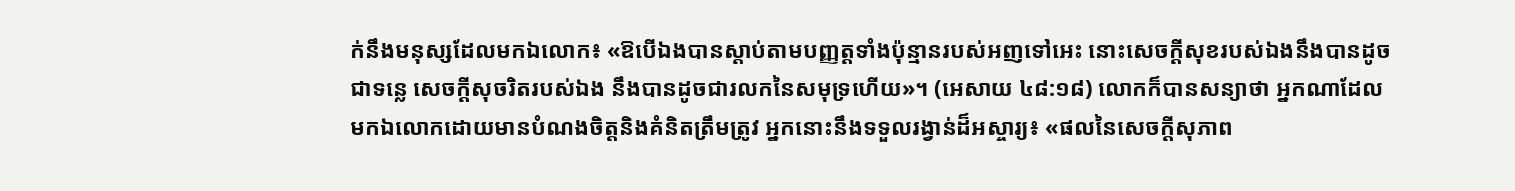ក់នឹងមនុស្សដែលមកឯលោក៖ «ឱបើឯងបានស្ដាប់តាមបញ្ញត្តទាំងប៉ុន្មានរបស់អញទៅអេះ នោះសេចក្ដីសុខរបស់ឯងនឹងបានដូចជាទន្លេ សេចក្ដីសុចរិតរបស់ឯង នឹងបានដូចជារលកនៃសមុទ្រហើយ»។ (អេសាយ ៤៨:១៨) លោកក៏បានសន្យាថា អ្នកណាដែលមកឯលោកដោយមានបំណងចិត្តនិងគំនិតត្រឹមត្រូវ អ្នកនោះនឹងទទួលរង្វាន់ដ៏អស្ចារ្យ៖ «ផលនៃសេចក្ដីសុភាព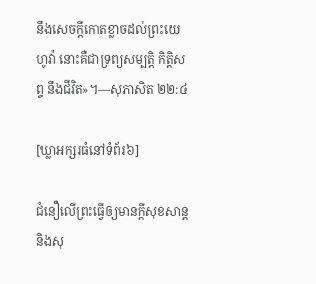នឹងសេចក្ដីកោតខ្លាចដល់ព្រះយេហូវ៉ា នោះគឺជាទ្រព្យសម្បត្ដិ កិត្ដិសព្ទ នឹងជីវិត»។—សុភាសិត ២២:៤

[ឃ្លាអក្សរធំនៅទំព័រ៦]

ជំនឿលើព្រះធ្វើឲ្យមានក្ដីសុខសាន្តនិងសុ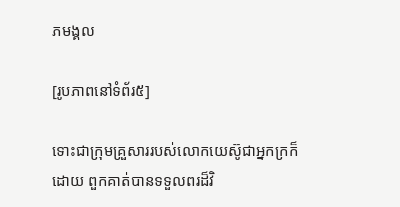ភមង្គល

[រូបភាពនៅទំព័រ៥]

ទោះជាក្រុមគ្រួសាររបស់លោកយេស៊ូជាអ្នកក្រក៏ដោយ ពួកគាត់បានទទួលពរដ៏វិ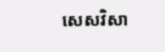សេសវិសា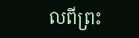លពីព្រះ